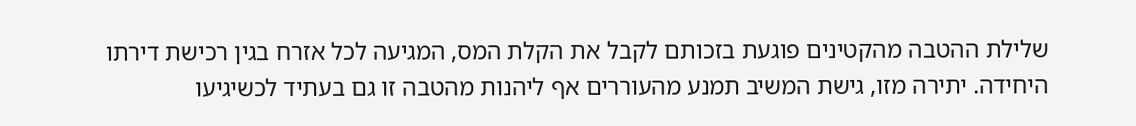שלילת ההטבה מהקטינים פוגעת בזכותם לקבל את הקלת המס, המגיעה לכל אזרח בגין רכישת דירתו היחידה. יתירה מזו, גישת המשיב תמנע מהעוררים אף ליהנות מהטבה זו גם בעתיד לכשיגיעו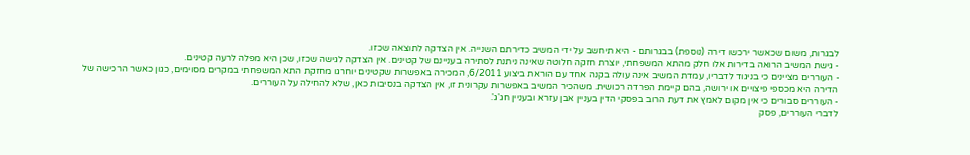לבגרות, משום שכאשר ירכשו דירה (נוספת) בבגרותם - היא תיחשב על ידי המשיב כדירתם השנייה. אין הצדקה לתוצאה שכזו.
- גישת המשיב הרואה בדירות אלו חלק מהתא המשפחתי, יוצרת חזקה חלוטה שאינה ניתנת לסתירה בעניינם של קטינים. אין הצדקה לגישה שכזו, שכן היא מפלה לרעה קטינים.
- העוררים מציינים כי בניגוד לדבריו, עמדת המשיב אינה עולה בקנה אחד עם הוראת ביצוע 6/2011, המכירה באפשרות שקטינים יוחרגו מחזקת התא המשפחתי במקרים מסוימים, כגון כאשר הרכישה של הדירה היא מכספי פיצויים או ירושה, בהם קיימת הפרדה רכושית. משהכיר המשיב באפשרות עקרונית זו, אין הצדקה בנסיבות כאן, שלא להחילה על העוררים.
- העוררים סבורים כי אין מקום לאמץ את דעת הרוב בפסקי הדין בעניין אבן עזרא ובעניין חג'ג'.
לדברי העוררים, פסק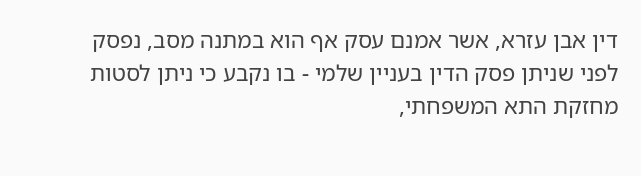דין אבן עזרא, אשר אמנם עסק אף הוא במתנה מסב, נפסק לפני שניתן פסק הדין בעניין שלמי - בו נקבע כי ניתן לסטות מחזקת התא המשפחתי,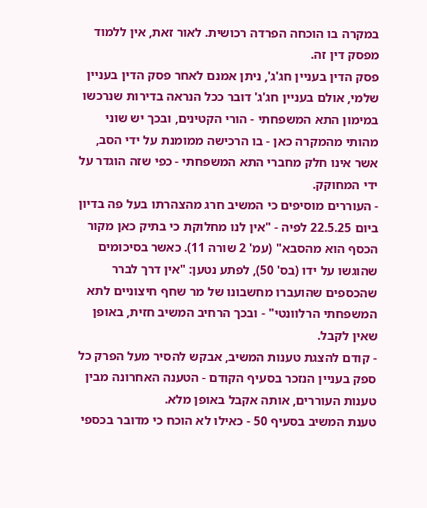במקרה בו הוכחה הפרדה רכושית. לאור זאת, אין ללמוד מפסק דין זה.
פסק הדין בעניין חג'ג', ניתן אמנם לאחר פסק הדין בעניין שלמי, אולם בעניין חג'ג' דובר ככל הנראה בדירות שנרכשו במימון התא המשפחתי - הורי הקטינים, ובכך יש שוני מהותי מהמקרה כאן - בו הרכישה ממומנת על ידי הסב, אשר אינו חלק מחברי התא המשפחתי - כפי שזה הוגדר על ידי המחוקק.
- העוררים מוסיפים כי המשיב חרג מהצהרתו בעל פה בדיון ביום 22.5.25 לפיה - "אין לנו מחלוקת כי בתיק כאן מקור הכסף הוא מהסבא" (עמ' 2 שורה 11). כאשר בסיכומים שהוגשו על ידו (בס' 50), לפתע נטען: "אין דרך לברר שהכספים שהועברו מחשבונו של מר שחף חיצוניים לתא המשפחתי הרלוונטי" - ובכך הרחיב המשיב חזית, באופן שאין לקבל.
- קודם להצגת טענות המשיב, אבקש להסיר מעל הפרק כל ספק בעניין הנזכר בסעיף הקודם - הטענה האחרונה מבין טענות העוררים, אותה אקבל באופן מלא.
טענת המשיב בסעיף 50 - כאילו לא הוכח כי מדובר בכספי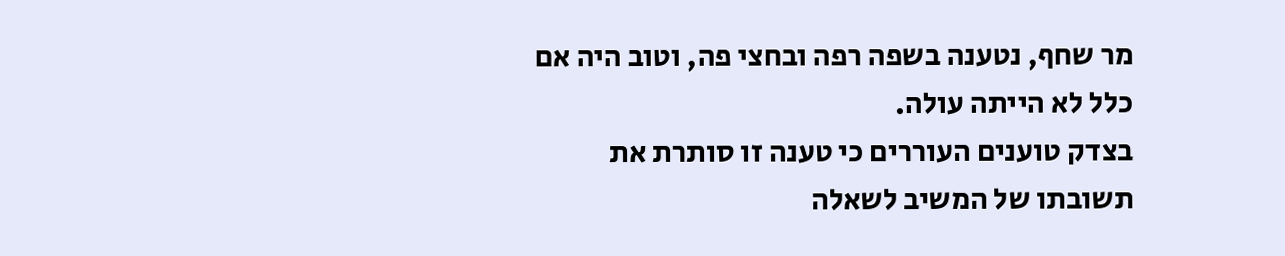מר שחף, נטענה בשפה רפה ובחצי פה, וטוב היה אם כלל לא הייתה עולה.
בצדק טוענים העוררים כי טענה זו סותרת את תשובתו של המשיב לשאלה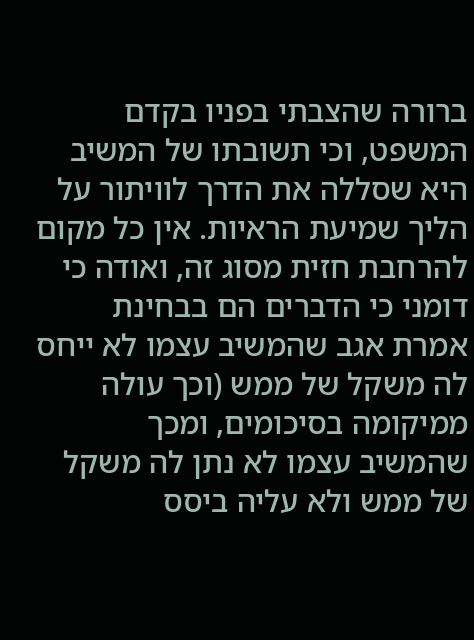ברורה שהצבתי בפניו בקדם המשפט, וכי תשובתו של המשיב היא שסללה את הדרך לוויתור על הליך שמיעת הראיות. אין כל מקום להרחבת חזית מסוג זה, ואודה כי דומני כי הדברים הם בבחינת אמרת אגב שהמשיב עצמו לא ייחס לה משקל של ממש (וכך עולה ממיקומה בסיכומים, ומכך שהמשיב עצמו לא נתן לה משקל של ממש ולא עליה ביסס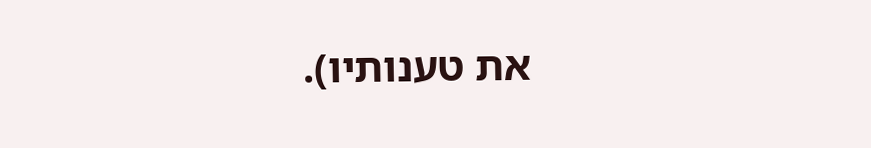את טענותיו).